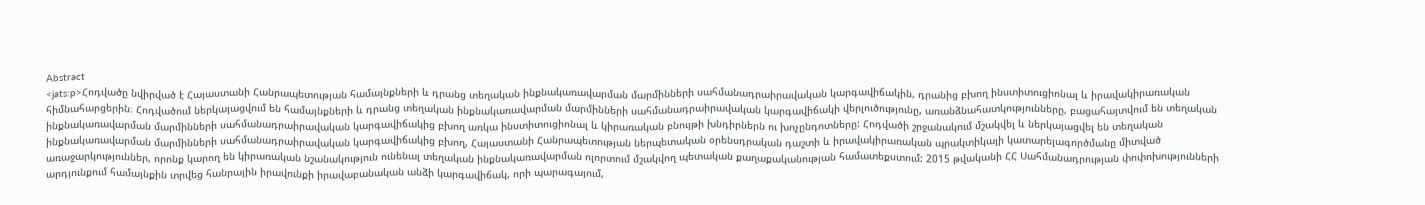Abstract
<jats:p>Հոդվածը նվիրված է Հայաստանի Հանրապետության համայնքների և դրանց տեղական ինքնակառավարման մարմինների սահմանադրաիրավական կարգավիճակին, դրանից բխող ինստիտուցիոնալ և իրավակիրառական հիմնահարցերին։ Հոդվածում ներկայացվում են համայնքների և դրանց տեղական ինքնակառավարման մարմինների սահմանադրաիրավական կարգավիճակի վերլուծությունը, առանձնահատկությունները, բացահայտվում են տեղական ինքնակառավարման մարմինների սահմանադրաիրավական կարգավիճակից բխող առկա ինստիտուցիոնալ և կիրառական բնույթի խնդիրներն ու խոչընդոտները: Հոդվածի շրջանակում մշակվել և ներկայացվել են տեղական ինքնակառավարման մարմինների սահմանադրաիրավական կարգավիճակից բխող, Հայաստանի Հանրապետության ներպետական օրենսդրական դաշտի և իրավակիրառական պրակտիկայի կատարելագործմանը միտված առաջարկություններ, որոնք կարող են կիրառական նշանակություն ունենալ տեղական ինքնակառավարման ոլորտում մշակվող պետական քաղաքականության համատեքստում: 2015 թվականի ՀՀ Սահմանադրության փոփոխությունների արդյունքում համայնքին տրվեց հանրային իրավունքի իրավաբանական անձի կարգավիճակ, որի պարագայում,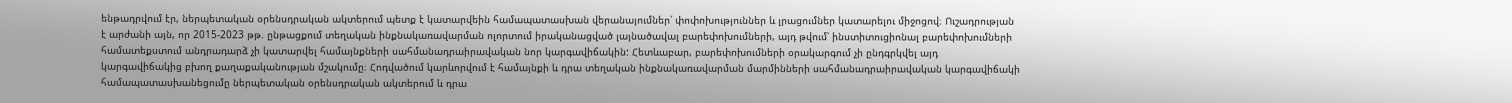ենթադրվում էր, ներպետական օրենսդրական ակտերում պետք է կատարվեին համապատասխան վերանայումներ՝ փոփոխություններ և լրացումներ կատարելու միջոցով։ Ուշադրության է արժանի այն, որ 2015-2023 թթ. ընթացքում տեղական ինքնակառավարման ոլորտում իրականացված լայնածավալ բարեփոխումների, այդ թվում՝ ինստիտուցիոնալ բարեփոխումների համատեքստում անդրադարձ չի կատարվել համայնքների սահմանադրաիրավական նոր կարգավիճակին: Հետևաբար, բարեփոխումների օրակարգում չի ընդգրկվել այդ կարգավիճակից բխող քաղաքականության մշակումը։ Հոդվածում կարևորվում է համայնքի և դրա տեղական ինքնակառավարման մարմինների սահմանադրաիրավական կարգավիճակի համապատասխանեցումը ներպետական օրենսդրական ակտերում և դրա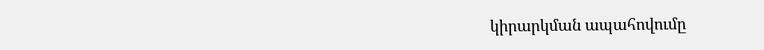կիրարկման ապահովումը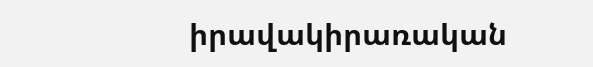իրավակիրառական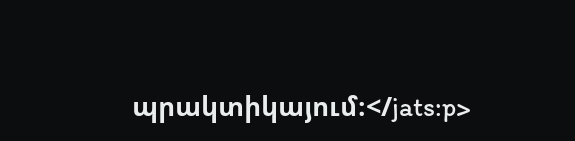պրակտիկայում։</jats:p>